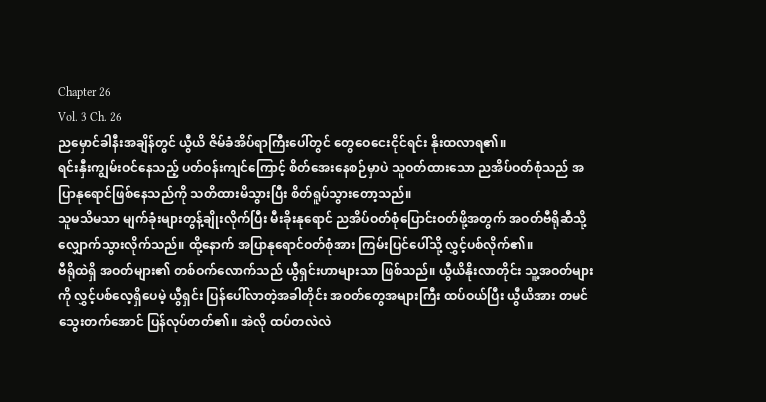Chapter 26
Vol. 3 Ch. 26
ညမှောင်ခါနီးအချိန်တွင် ယွီယိ ဇိမ်ခံအိပ်ရာကြီးပေါ်တွင် တွေဝေငေးငိုင်ရင်း နိုးထလာရ၏။
ရင်းနှီးကျွမ်းဝင်နေသည့် ပတ်ဝန်းကျင်ကြောင့် စိတ်အေးနေစဉ်မှာပဲ သူဝတ်ထားသော ညအိပ်ဝတ်စုံသည် အပြာနုရောင်ဖြစ်နေသည်ကို သတိထားမိသွားပြီး စိတ်ရူပ်သွားတော့သည်။
သူမသိမသာ မျက်ခုံးများတွန့်ချိုးလိုက်ပြီး မီးခိုးနုရောင် ညအိပ်ဝတ်စုံပြောင်းဝတ်ဖို့အတွက် အဝတ်ဗီရိုဆီသို့ လျှောက်သွားလိုက်သည်။ ထို့နောက် အပြာနုရောင်ဝတ်စုံအား ကြမ်းပြင်ပေါ်သို့ လွှင့်ပစ်လိုက်၏။
ဗီရိုထဲရှိ အဝတ်များ၏ တစ်ဝက်လောက်သည် ယွီရှင်းဟာများသာ ဖြစ်သည်။ ယွီယိနိုးလာတိုင်း သူ့အဝတ်များကို လွှင့်ပစ်လေ့ရှိပေမဲ့ ယွီရှင်း ပြန်ပေါ်လာတဲ့အခါတိုင်း အဝတ်တွေအများကြီး ထပ်ဝယ်ပြီး ယွီယိအား တမင်သွေးတက်အောင် ပြန်လုပ်တတ်၏။ အဲလို ထပ်တလဲလဲ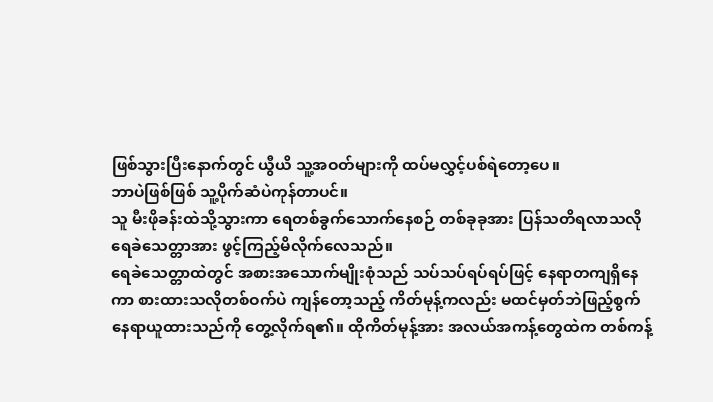ဖြစ်သွားပြီးနောက်တွင် ယွီယိ သူ့အဝတ်များကို ထပ်မလွှင့်ပစ်ရဲတော့ပေ။
ဘာပဲဖြစ်ဖြစ် သူ့ပိုက်ဆံပဲကုန်တာပင်။
သူ မီးဖိုခန်းထဲသို့သွားကာ ရေတစ်ခွက်သောက်နေစဉ် တစ်ခုခုအား ပြန်သတိရလာသလို ရေခဲသေတ္တာအား ဖွင့်ကြည့်မိလိုက်လေသည်။
ရေခဲသေတ္တာထဲတွင် အစားအသောက်မျိုးစုံသည် သပ်သပ်ရပ်ရပ်ဖြင့် နေရာတကျရှိနေကာ စားထားသလိုတစ်ဝက်ပဲ ကျန်တော့သည့် ကိတ်မုန့်ကလည်း မထင်မှတ်ဘဲဖြည့်စွက် နေရာယူထားသည်ကို တွေ့လိုက်ရ၏။ ထိုကိတ်မုန့်အား အလယ်အကန့်တွေထဲက တစ်ကန့်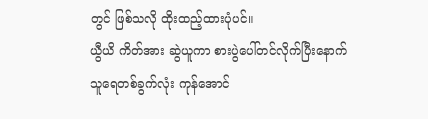တွင် ဖြစ်သလို ထိုးထည့်ထားပုံပင်။
ယွီယိ ကိတ်အား ဆွဲယူကာ စားပွဲပေါ်တင်လိုက်ပြီးနောက် သူရေတစ်ခွက်လုံး ကုန်အောင်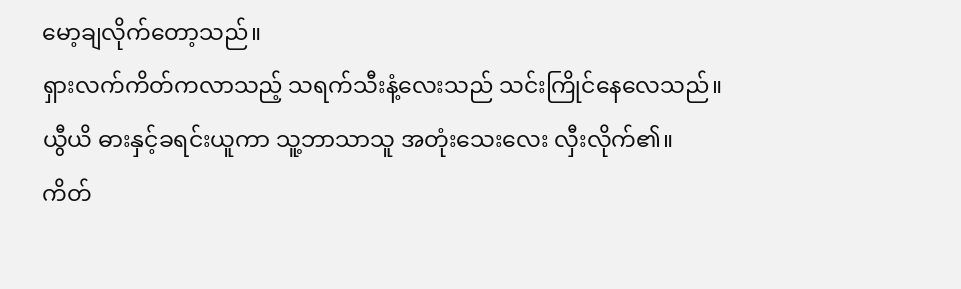မော့ချလိုက်တော့သည်။
ရှားလက်ကိတ်ကလာသည့် သရက်သီးနံ့လေးသည် သင်းကြိုင်နေလေသည်။ ယွီယိ ဓားနှင့်ခရင်းယူကာ သူ့ဘာသာသူ အတုံးသေးလေး လှီးလိုက်၏။
ကိတ်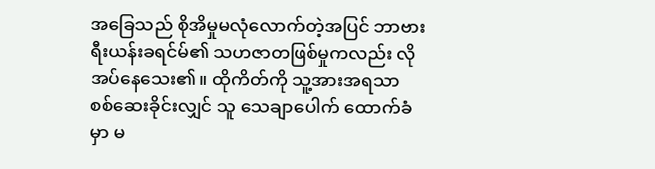အခြေသည် စိုအိမှုမလုံလောက်တဲ့အပြင် ဘာဗားရီးယန်းခရင်မ်၏ သဟဇာတဖြစ်မှုကလည်း လိုအပ်နေသေး၏။ ထိုကိတ်ကို သူ့အားအရသာ စစ်ဆေးခိုင်းလျှင် သူ သေချာပေါက် ထောက်ခံမှာ မ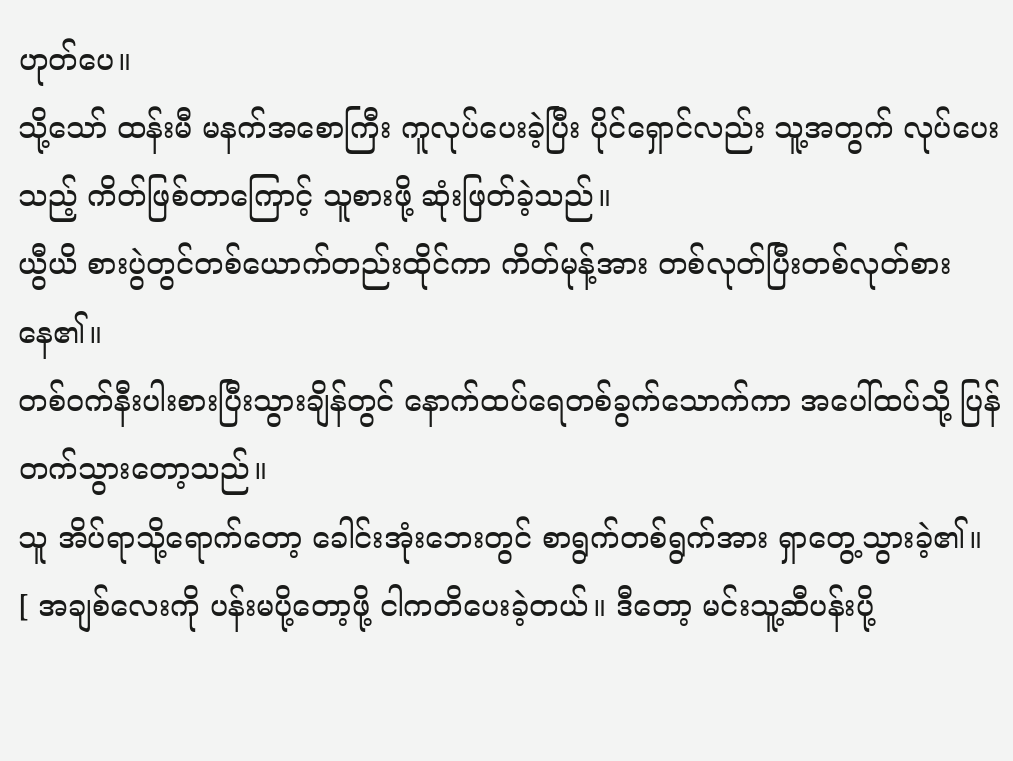ဟုတ်ပေ။
သို့သော် ထန်းမီ မနက်အစောကြီး ကူလုပ်ပေးခဲ့ပြီး ပိုင်ရှောင်လည်း သူ့အတွက် လုပ်ပေးသည့် ကိတ်ဖြစ်တာကြောင့် သူစားဖို့ ဆုံးဖြတ်ခဲ့သည်။
ယွီယိ စားပွဲတွင်တစ်ယောက်တည်းထိုင်ကာ ကိတ်မုန့်အား တစ်လုတ်ပြီးတစ်လုတ်စားနေ၏။
တစ်ဝက်နီးပါးစားပြီးသွားချိန်တွင် နောက်ထပ်ရေတစ်ခွက်သောက်ကာ အပေါ်ထပ်သို့ ပြန်တက်သွားတော့သည်။
သူ အိပ်ရာသို့ရောက်တော့ ခေါင်းအုံးဘေးတွင် စာရွက်တစ်ရွက်အား ရှာတွေ့သွားခဲ့၏။
[ အချစ်လေးကို ပန်းမပို့တော့ဖို့ ငါကတိပေးခဲ့တယ်။ ဒီတော့ မင်းသူ့ဆီပန်းပို့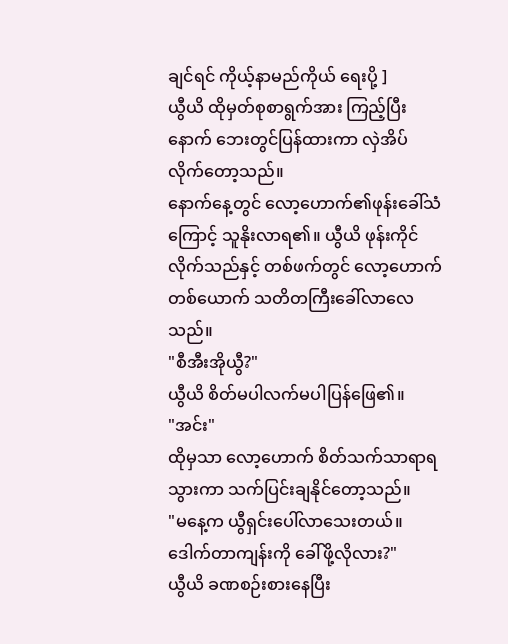ချင်ရင် ကိုယ့်နာမည်ကိုယ် ရေးပို့ ]
ယွီယိ ထိုမှတ်စုစာရွက်အား ကြည့်ပြီးနောက် ဘေးတွင်ပြန်ထားကာ လှဲအိပ်လိုက်တော့သည်။
နောက်နေ့တွင် လော့ဟောက်၏ဖုန်းခေါ်သံကြောင့် သူနိုးလာရ၏။ ယွီယိ ဖုန်းကိုင်လိုက်သည်နှင့် တစ်ဖက်တွင် လော့ဟောက်တစ်ယောက် သတိတကြီးခေါ်လာလေသည်။
"စီအီးအိုယွီ?"
ယွီယိ စိတ်မပါလက်မပါပြန်ဖြေ၏။
"အင်း"
ထိုမှသာ လော့ဟောက် စိတ်သက်သာရာရသွားကာ သက်ပြင်းချနိုင်တော့သည်။
"မနေ့က ယွီရှင်းပေါ်လာသေးတယ်။ ဒေါက်တာကျန်းကို ခေါ်ဖို့လိုလား?"
ယွီယိ ခဏစဉ်းစားနေပြီး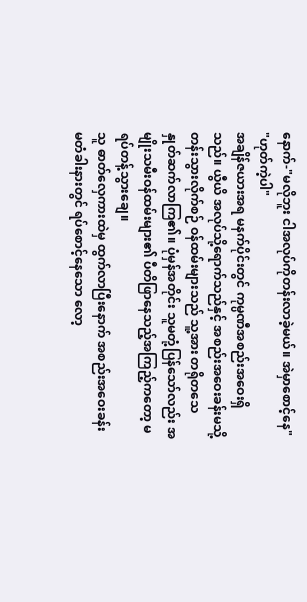နောက်-"မလိုဘူး ငါအလုပ်ကိုတန်းလာခဲ့မယ်။ အဲမှာစောင့်နေ"
"ဟုတ်ကဲ့ပါ"
အချိန်ဇယားအရ မနက်ပိုင်းတွင် ကုမ္ပဏီအစည်းအဝေးရှိသည်။ ယွီယိ အလုပ်သို့ရောက်သည်နှင့် အစည်းအဝေးခန်းမသို့တန်းသွားလိုက်စဉ် ဝန်ထမ်းများသည် သူ့အား တရိုတသေ နှုတ်ဆက်လာကြ၏။ ပုံမှန်အတိုင်း သူမတုံ့ပြန်သော်လည်း အမျိုးသမီးဝန်ထမ်းများ၏ ပီတိဖြာနေသည့်အကြည့်ကတော့ မရပ်တန့်သွားချေ။
သူ ဓာတ်လှေကားထဲမှ ထွက်လာပြီးနောက် အစည်းအဝေးခန်းမတံခါးနားတွင် ရပ်စောင့်နေသော လော့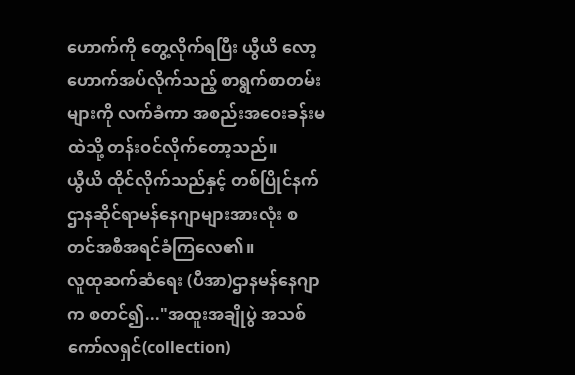ဟောက်ကို တွေ့လိုက်ရပြီး ယွီယိ လော့ဟောက်အပ်လိုက်သည့် စာရွက်စာတမ်းများကို လက်ခံကာ အစည်းအဝေးခန်းမထဲသို့ တန်းဝင်လိုက်တော့သည်။
ယွီယိ ထိုင်လိုက်သည်နှင့် တစ်ပြိုင်နက် ဌာနဆိုင်ရာမန်နေဂျာများအားလုံး စတင်အစီအရင်ခံကြလေ၏။
လူထုဆက်ဆံရေး (ပီအာ)ဌာနမန်နေဂျာက စတင်၍..."အထူးအချိုပွဲ အသစ်ကော်လရှင်(collection)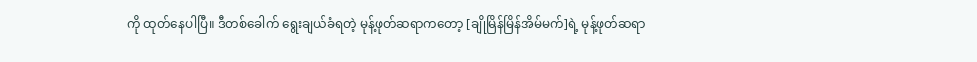ကို ထုတ်နေပါပြီ။ ဒီတစ်ခေါက် ရွေးချယ်ခံရတဲ့ မုန့်ဖုတ်ဆရာကတော့ [ချိုမြိန်မြိန်အိမ်မက်]ရဲ့ မုန့်ဖုတ်ဆရာ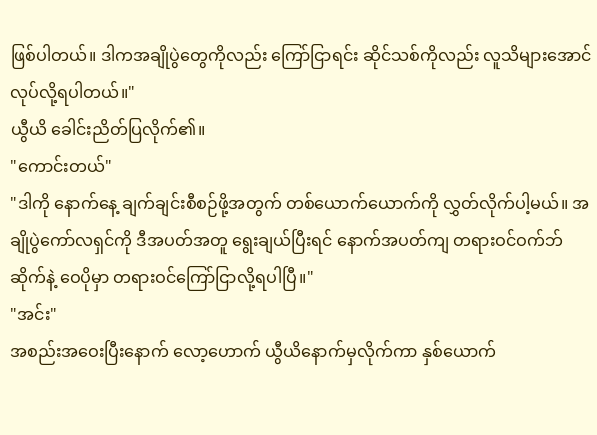ဖြစ်ပါတယ်။ ဒါကအချိုပွဲတွေကိုလည်း ကြော်ငြာရင်း ဆိုင်သစ်ကိုလည်း လူသိများအောင်လုပ်လို့ရပါတယ်။"
ယွီယိ ခေါင်းညိတ်ပြလိုက်၏။
"ကောင်းတယ်"
"ဒါကို နောက်နေ့ ချက်ချင်းစီစဉ်ဖို့အတွက် တစ်ယောက်ယောက်ကို လွှတ်လိုက်ပါ့မယ်။ အချိုပွဲကော်လရှင်ကို ဒီအပတ်အတူ ရွေးချယ်ပြီးရင် နောက်အပတ်ကျ တရားဝင်ဝက်ဘ်ဆိုက်နဲ့ ဝေပိုမှာ တရားဝင်ကြော်ငြာလို့ရပါပြီ။"
"အင်း"
အစည်းအဝေးပြီးနောက် လော့ဟောက် ယွီယိနောက်မှလိုက်ကာ နှစ်ယောက်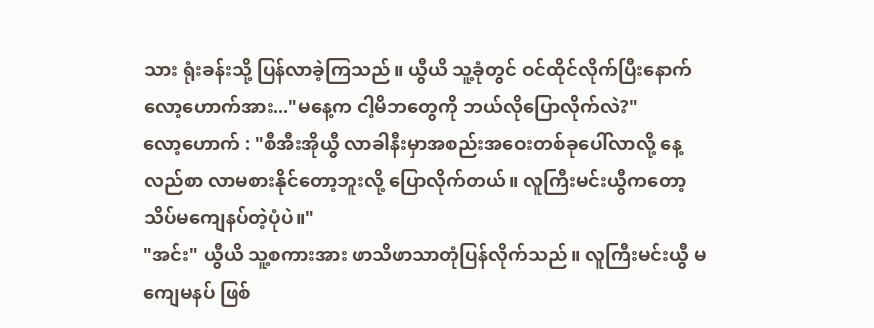သား ရုံးခန်းသို့ ပြန်လာခဲ့ကြသည်။ ယွီယိ သူ့ခုံတွင် ဝင်ထိုင်လိုက်ပြီးနောက် လော့ဟောက်အား..."မနေ့က ငါ့မိဘတွေကို ဘယ်လိုပြောလိုက်လဲ?"
လော့ဟောက် : "စီအီးအိုယွီ လာခါနီးမှာအစည်းအဝေးတစ်ခုပေါ်လာလို့ နေ့လည်စာ လာမစားနိုင်တော့ဘူးလို့ ပြောလိုက်တယ်။ လူကြီးမင်းယွီကတော့ သိပ်မကျေနပ်တဲ့ပုံပဲ။"
"အင်း" ယွီယိ သူ့စကားအား ဖာသိဖာသာတုံပြန်လိုက်သည်။ လူကြီးမင်းယွီ မကျေမနပ် ဖြစ်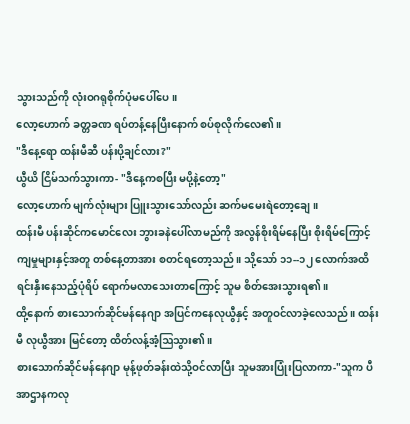သွားသည်ကို လုံးဝဂရုစိုက်ပုံမပေါ်ပေ။
လော့ဟောက် ခတ္တခဏ ရပ်တန့်နေပြီးနောက် စပ်စုလိုက်လေ၏။
"ဒီနေ့ရော ထန်းမီဆီ ပန်းပို့ချင်လား?"
ယွီယိ ငြိမ်သက်သွားကာ- "ဒီနေ့ကစပြီး မပို့နဲ့တော့"
လော့ဟောက် မျက်လုံးများ ပြူးသွားသော်လည်း ဆက်မမေးရဲတော့ချေ။
ထန်းမီ ပန်းဆိုင်ကမောင်လေး ဘွားခနဲပေါ်လာမည်ကို အလွန်စိုးရိမ်နေပြီး စိုးရိမ်ကြောင့်ကျမှုများနှင့်အတူ တစ်နေ့တာအား စတင်ရတော့သည်။ သို့သော် ၁၁--၁၂ လောက်အထိ ရင်းနှီးနေသည့်ပုံရိပ် ရောက်မလာသေးတာကြောင့် သူမ စိတ်အေးသွားရ၏။
ထို့နောက် စားသောက်ဆိုင်မန်နေဂျာ အပြင်ကနေလုယွီနှင့် အတူဝင်လာခဲ့လေသည်။ ထန်းမီ လုယွီအား မြင်တော့ ထိတ်လန့်အံ့ဩသွား၏။
စားသောက်ဆိုင်မန်နေဂျာ မုန့်ဖုတ်ခန်းထဲသို့ဝင်လာပြီး သူမအားပြုံးပြလာကာ-"သူက ပီအာဌာနကလု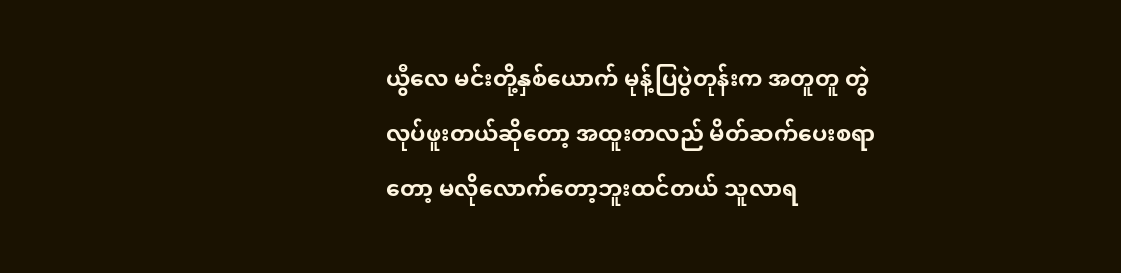ယွီလေ မင်းတို့နှစ်ယောက် မုန့်ပြပွဲတုန်းက အတူတူ တွဲလုပ်ဖူးတယ်ဆိုတော့ အထူးတလည် မိတ်ဆက်ပေးစရာတော့ မလိုလောက်တော့ဘူးထင်တယ် သူလာရ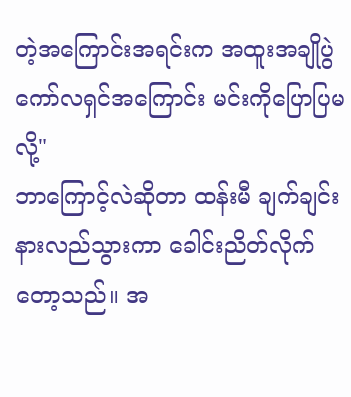တဲ့အကြောင်းအရင်းက အထူးအချိုပွဲကော်လရှင်အကြောင်း မင်းကိုပြောပြမလို့"
ဘာကြောင့်လဲဆိုတာ ထန်းမီ ချက်ချင်းနားလည်သွားကာ ခေါင်းညိတ်လိုက်တော့သည်။ အ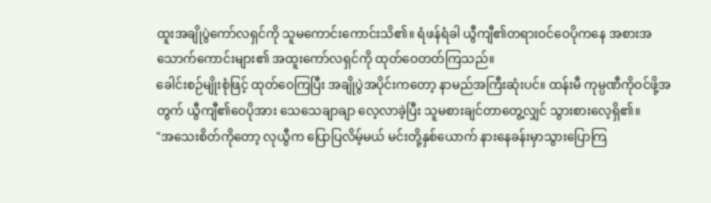ထူးအချိုပွဲကော်လရှင်ကို သူမကောင်းကောင်းသိ၏။ ရံဖန်ရံခါ ယွီကျီ၏တရားဝင်ဝေပိုကနေ အစားအသောက်ကောင်းများ၏ အထူးကော်လရှင်ကို ထုတ်ဝေတတ်ကြသည်။
ခေါင်းစဉ်မျိုးစုံဖြင့် ထုတ်ဝေကြပြီး အချိုပွဲအပိုင်းကတော့ နာမည်အကြီးဆုံးပင်။ ထန်းမီ ကုမ္ပဏီကိုဝင်ဖို့အတွက် ယွီကျီ၏ဝေပိုအား သေသေချာချာ လေ့လာခဲ့ပြီး သူမစားချင်တာတွေ့လျှင် သွားစားလေ့ရှိ၏။
"အသေးစိတ်ကိုတော့ လုယွီက ပြောပြလိမ့်မယ် မင်းတို့နှစ်ယောက် နားနေခန်းမှာသွားပြောကြ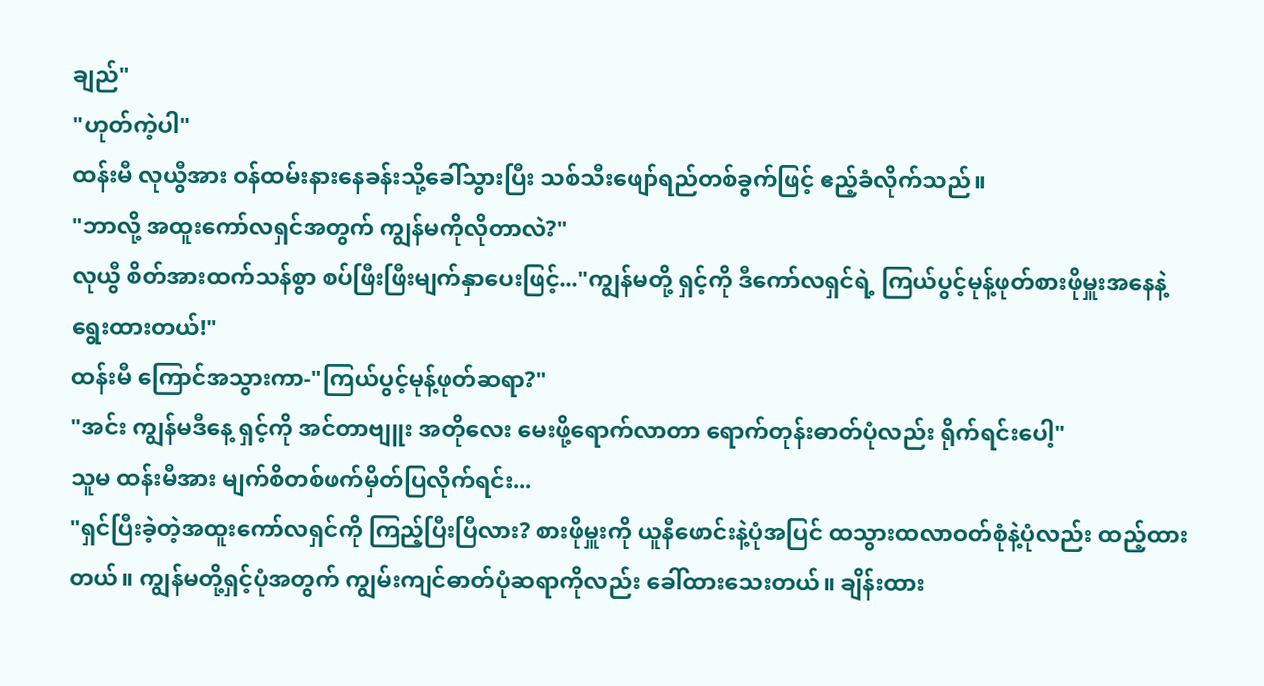ချည်"
"ဟုတ်ကဲ့ပါ"
ထန်းမီ လုယွီအား ဝန်ထမ်းနားနေခန်းသို့ခေါ်သွားပြီး သစ်သီးဖျော်ရည်တစ်ခွက်ဖြင့် ဧည့်ခံလိုက်သည်။
"ဘာလို့ အထူးကော်လရှင်အတွက် ကျွန်မကိုလိုတာလဲ?"
လုယွီ စိတ်အားထက်သန်စွာ စပ်ဖြီးဖြီးမျက်နှာပေးဖြင့်..."ကျွန်မတို့ ရှင့်ကို ဒီကော်လရှင်ရဲ့ ကြယ်ပွင့်မုန့်ဖုတ်စားဖိုမှူးအနေနဲ့ ရွေးထားတယ်!"
ထန်းမီ ကြောင်အသွားကာ-"ကြယ်ပွင့်မုန့်ဖုတ်ဆရာ?"
"အင်း ကျွန်မဒီနေ့ ရှင့်ကို အင်တာဗျူး အတိုလေး မေးဖို့ရောက်လာတာ ရောက်တုန်းဓာတ်ပုံလည်း ရိုက်ရင်းပေါ့"
သူမ ထန်းမီအား မျက်စိတစ်ဖက်မှိတ်ပြလိုက်ရင်း...
"ရှင်ပြီးခဲ့တဲ့အထူးကော်လရှင်ကို ကြည့်ပြီးပြီလား? စားဖိုမှူးကို ယူနီဖောင်းနဲ့ပုံအပြင် ထသွားထလာဝတ်စုံနဲ့ပုံလည်း ထည့်ထားတယ်။ ကျွန်မတို့ရှင့်ပုံအတွက် ကျွမ်းကျင်ဓာတ်ပုံဆရာကိုလည်း ခေါ်ထားသေးတယ်။ ချိန်းထား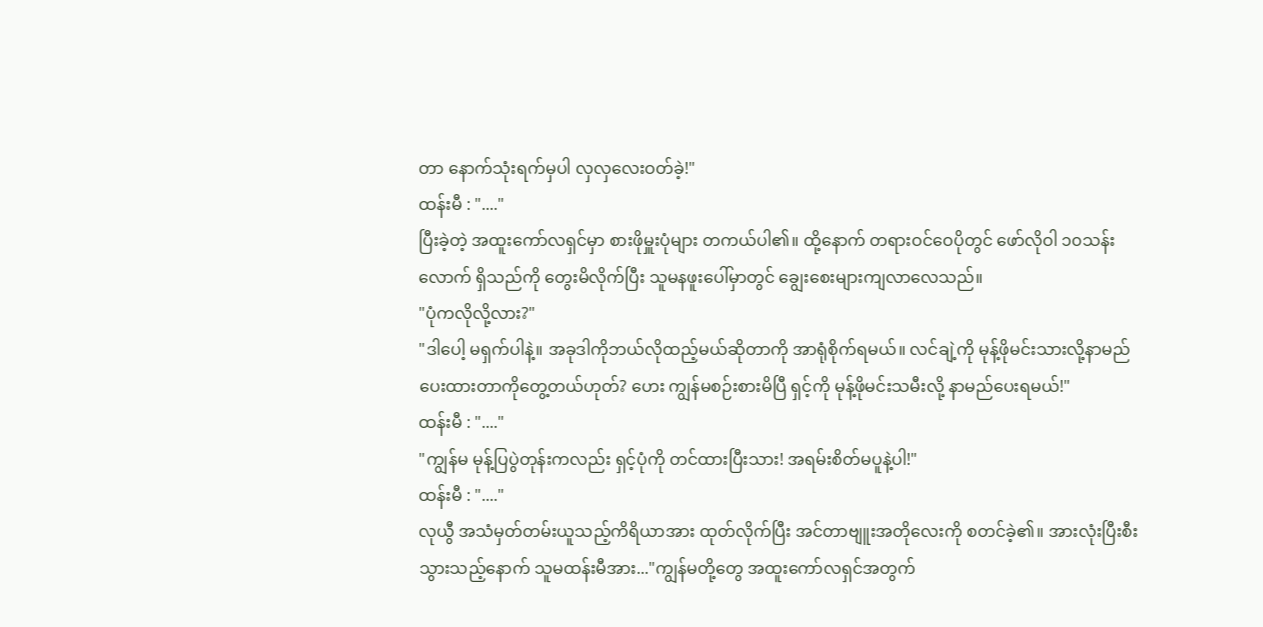တာ နောက်သုံးရက်မှပါ လှလှလေးဝတ်ခဲ့!"
ထန်းမီ : "...."
ပြီးခဲ့တဲ့ အထူးကော်လရှင်မှာ စားဖိုမှူးပုံများ တကယ်ပါ၏။ ထို့နောက် တရားဝင်ဝေပိုတွင် ဖော်လိုဝါ ၁၀သန်းလောက် ရှိသည်ကို တွေးမိလိုက်ပြီး သူမနဖူးပေါ်မှာတွင် ချွေးစေးများကျလာလေသည်။
"ပုံကလိုလို့လား?"
"ဒါပေါ့ မရှက်ပါနဲ့။ အခုဒါကိုဘယ်လိုထည့်မယ်ဆိုတာကို အာရုံစိုက်ရမယ်။ လင်ချဲ့ကို မုန့်ဖိုမင်းသားလို့နာမည်ပေးထားတာကိုတွေ့တယ်ဟုတ်? ဟေး ကျွန်မစဉ်းစားမိပြီ ရှင့်ကို မုန့်ဖိုမင်းသမီးလို့ နာမည်ပေးရမယ်!"
ထန်းမီ : "...."
"ကျွန်မ မုန့်ပြပွဲတုန်းကလည်း ရှင့်ပုံကို တင်ထားပြီးသား! အရမ်းစိတ်မပူနဲ့ပါ!"
ထန်းမီ : "...."
လုယွီ အသံမှတ်တမ်းယူသည့်ကိရိယာအား ထုတ်လိုက်ပြီး အင်တာဗျူးအတိုလေးကို စတင်ခဲ့၏။ အားလုံးပြီးစီးသွားသည့်နောက် သူမထန်းမီအား..."ကျွန်မတို့တွေ အထူးကော်လရှင်အတွက်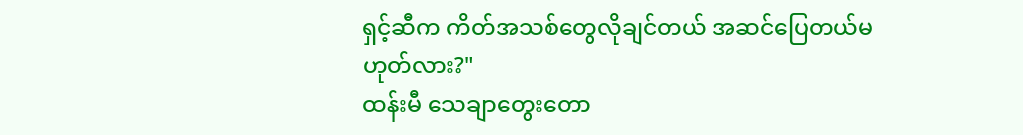ရှင့်ဆီက ကိတ်အသစ်တွေလိုချင်တယ် အဆင်ပြေတယ်မဟုတ်လား?"
ထန်းမီ သေချာတွေးတော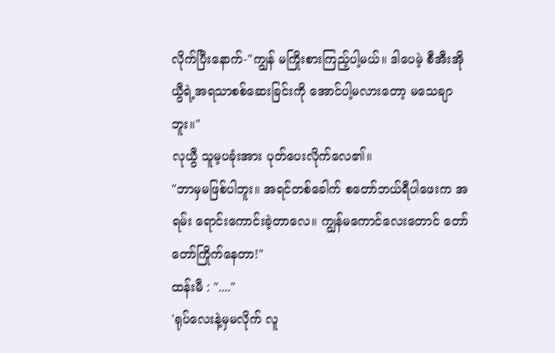လိုက်ပြီးနောက်-"ကျွန် မကြိုးစားကြည့်ပါ့မယ်။ ဒါပေမဲ့ စီအီးအိုယွီရဲ့အရသာစစ်ဆေးခြင်းကို အောင်ပါ့မလားတော့ မသေချာဘူး။"
လုယွီ သူမ့ပခုံးအား ပုတ်ပေးလိုက်လေ၏။
"ဘာမှမဖြစ်ပါဘူး။ အရင်တစ်ခေါက် စတော်ဘယ်ရီပါဖေးက အရမ်း ရောင်းကောင်းခဲ့တာလေ။ ကျွန်မကောင်လေးတောင် တော်တော်ကြိုက်နေတာ!"
ထန်းမီ : "...."
'ရုပ်လေးနဲ့မှမလိုက် လူ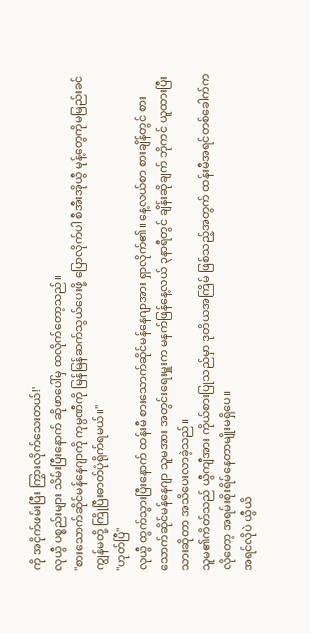ကို အငိုက်ဖမ်းပြီး ကြွားလိုက်သေးတယ်!'
လုယွီ ပစ္စည်းများ သိမ်းပြီးနောက် ဆိုဖာပေါ်မှ ထလိုက်တော့သည်။
"စားသောက်ဆိုင်မန်နေဂျာကို ကုမ္ပဏီကို မြန်မြန်ဆက်သွယ်ပေးဖို့ ပြောလိုက်ပါ စီအီးအိုယွီ မုန့်တွေကိုမမြည်းခင် ကျွန်မတို့ ကြိုပြီးဓာတ်ပုံရိုက်ရမယ်။"
"ဟုတ်ပြီ"
လုယွီ ထွက်သွားပြီးနောက် ထန်းမီ စားသောက်ဆိုင်မန်နေဂျာအား ရှာလိုက်၏။ နေ့လယ်စာ စားချိန်တွင် စားသောက်ဆိုင်မန်နေဂျာ သူမအား အတွင်းရေးမှူးက မနက်ဖြန်နေ့လယ် ၃နာရီတွင် ချိန်းဆိုချက် ဘိုကင် ယူထားပြီးသားဆိုတာ အသိပေးလာခဲ့သည်။
သူမ၏ကိတ်သည် ယွီကျီအား ကိုယ်စားပြုသည်မှာ ဒုတိယအကြိမ် ဖြစ်သည့်အတွက် ထန်းမီအရင်တစ်ခေါက်ကလိုတော့ အရမ်းစိုးရိမ်နေတာမျိုးမရှိပေ။
အရင်လိုပဲ ယွီယိ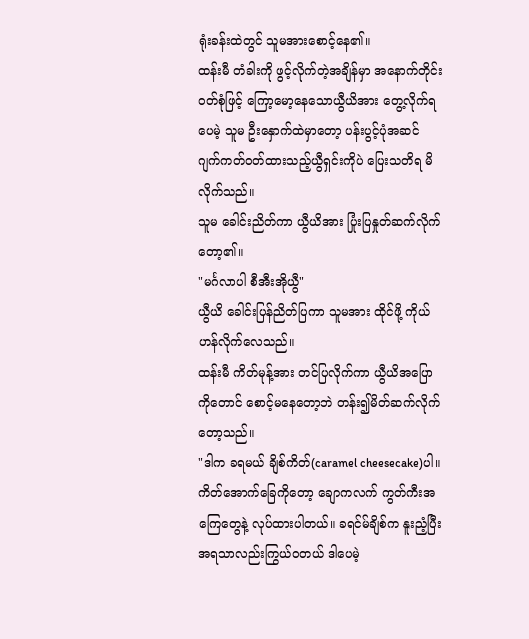ရုံးခန်းထဲတွင် သူမအားစောင့်နေ၏။
ထန်းမီ တံခါးကို ဖွင့်လိုက်တဲ့အချိန်မှာ အနောက်တိုင်းဝတ်စုံဖြင့် ကြော့မော့နေသောယွီယိအား တွေ့လိုက်ရပေမဲ့ သူမ ဦးနှောက်ထဲမှာတော့ ပန်းပွင့်ပုံအဆင် ဂျက်ကတ်ဝတ်ထားသည့်ယွီရှင်းကိုပဲ ပြေးသတိရ မိလိုက်သည်။
သူမ ခေါင်းညိတ်ကာ ယွီယိအား ပြုံးပြနှုတ်ဆက်လိုက်တော့၏။
"မင်္ဂလာပါ စီအီးအိုယွီ"
ယွီယိ ခေါင်းပြန်ညိတ်ပြကာ သူမအား ထိုင်ဖို့ ကိုယ်ဟန်လိုက်လေသည်။
ထန်းမီ ကိတ်မုန့်အား တင်ပြလိုက်ကာ ယွီယိအပြောကိုတောင် စောင့်မနေတော့ဘဲ တန်း၍မိတ်ဆက်လိုက်တော့သည်။
"ဒါက ခရမယ် ချိစ်ကိတ်(caramel cheesecake)ပါ။ ကိတ်အောက်ခြေကိုတော့ ချောကလက် ကွတ်ကီးအကြေတွေနဲ့ လုပ်ထားပါတယ်။ ခရင်မ်ချိစ်က နူးညံ့ပြီး အရသာလည်းကြွယ်ဝတယ် ဒါပေမဲ့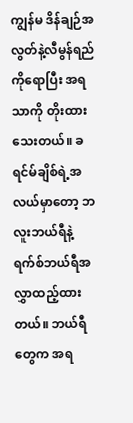ကျွန်မ ဒိန်ချဉ်အလွတ်နဲ့လီမွန်ရည်ကိုရောပြီး အရသာကို တိုးထားသေးတယ်။ ခရင်မ်ချိစ်ရဲ့အလယ်မှာတော့ ဘလူးဘယ်ရီနဲ့ ရက်စ်ဘယ်ရီအလွှာထည့်ထားတယ်။ ဘယ်ရီတွေက အရ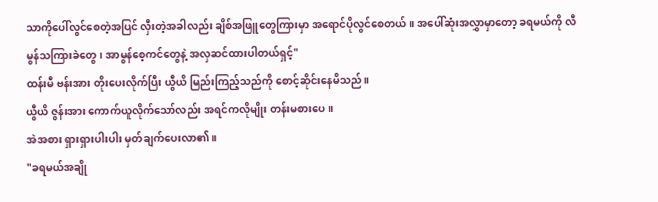သာကိုပေါ်လွင်စေတဲ့အပြင် လှီးတဲ့အခါလည်း ချိစ်အဖြူတွေကြားမှာ အရောင်ပိုလွင်စေတယ်။ အပေါ်ဆုံးအလွှာမှာတော့ ခရမယ်ကို လီမွန်သကြားခဲတွေ၊ အာမွန်စေ့ကင်တွေနဲ့ အလှဆင်ထားပါတယ်ရှင့်"
ထန်းမီ ဗန်းအား တိုးပေးလိုက်ပြီး ယွီယိ မြည်းကြည့်သည်ကို စောင့်ဆိုင်းနေမိသည်။
ယွီယိ ဇွန်းအား ကောက်ယူလိုက်သော်လည်း အရင်ကလိုမျိုး တန်းမစားပေ။
အဲအစား ရှားရှားပါးပါး မှတ်ချက်ပေးလာ၏။
"ခရမယ်အချို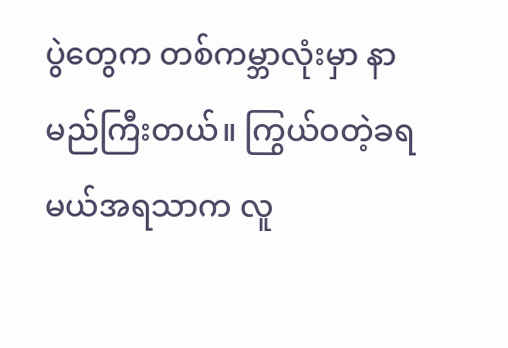ပွဲတွေက တစ်ကမ္ဘာလုံးမှာ နာမည်ကြီးတယ်။ ကြွယ်ဝတဲ့ခရမယ်အရသာက လူ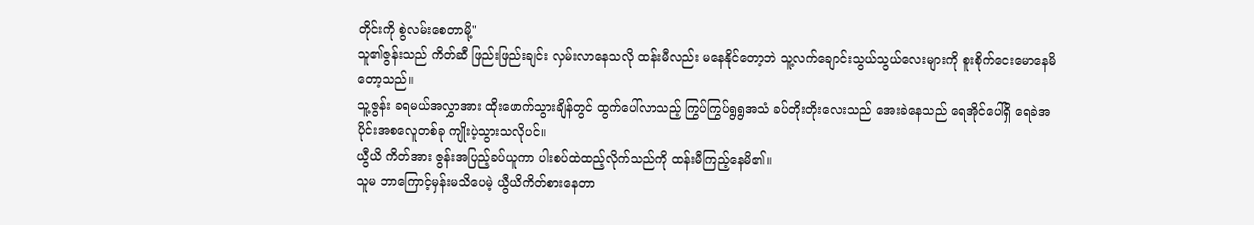တိုင်းကို စွဲလမ်းစေတာမို့"
သူ၏ဇွန်းသည် ကိတ်ဆီ ဖြည်းဖြည်းချင်း လှမ်းလာနေသလို ထန်းမီလည်း မနေနိုင်တော့ဘဲ သူ့လက်ချောင်းသွယ်သွယ်လေးများကို စူးစိုက်ငေးမောနေမိတော့သည်။
သူ့ဇွန်း ခရမယ်အလွှာအား ထိုးဖောက်သွားချိန်တွင် ထွက်ပေါ်လာသည့် ကြွပ်ကြွပ်ရွရွအသံ ခပ်တိုးတိုးလေးသည် အေးခဲနေသည် ရေအိုင်ပေါ်ရှိ ရေခဲအပိုင်းအစလေူတစ်ခု ကျိုးပဲ့သွားသလိုပင်။
ယွီယိ ကိတ်အား ဇွန်းအပြည့်ခပ်ယူကာ ပါးစပ်ထဲထည့်လိုက်သည်ကို ထန်းမီကြည့်နေမိ၏။
သူမ ဘာကြောင့်မှန်းမသိပေမဲ့ ယွီယိကိတ်စားနေတာ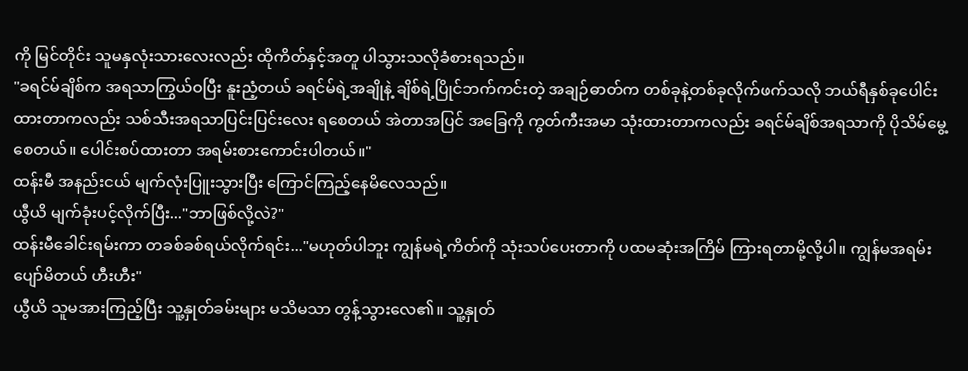ကို မြင်တိုင်း သူမနှလုံးသားလေးလည်း ထိုကိတ်နှင့်အတူ ပါသွားသလိုခံစားရသည်။
"ခရင်မ်ချိစ်က အရသာကြွယ်ဝပြီး နူးညံ့တယ် ခရင်မ်ရဲ့အချိုနဲ့ ချိစ်ရဲ့ပြိုင်ဘက်ကင်းတဲ့ အချဉ်ဓာတ်က တစ်ခုနဲ့တစ်ခုလိုက်ဖက်သလို ဘယ်ရီနှစ်ခုပေါင်းထားတာကလည်း သစ်သီးအရသာပြင်းပြင်းလေး ရစေတယ် အဲတာအပြင် အခြေကို ကွတ်ကီးအမာ သုံးထားတာကလည်း ခရင်မ်ချိစ်အရသာကို ပိုသိမ်မွေ့စေတယ်။ ပေါင်းစပ်ထားတာ အရမ်းစားကောင်းပါတယ်။"
ထန်းမီ အနည်းငယ် မျက်လုံးပြူးသွားပြီး ကြောင်ကြည့်နေမိလေသည်။
ယွီယိ မျက်ခုံးပင့်လိုက်ပြီး..."ဘာဖြစ်လို့လဲ?"
ထန်းမီခေါင်းရမ်းကာ တခစ်ခစ်ရယ်လိုက်ရင်း..."မဟုတ်ပါဘူး ကျွန်မရဲ့ကိတ်ကို သုံးသပ်ပေးတာကို ပထမဆုံးအကြိမ် ကြားရတာမို့လို့ပါ။ ကျွန်မအရမ်းပျော်မိတယ် ဟီးဟီး"
ယွီယိ သူမအားကြည့်ပြီး သူ့နှုတ်ခမ်းများ မသိမသာ တွန့်သွားလေ၏။ သူ့နှုတ်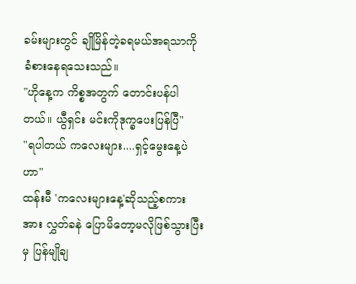ခမ်းများတွင် ချိုမြိန်တဲ့ခရမယ်အရသာကို ခံစားနေရသေးသည်။
"ဟိုနေ့က ကိစ္စအတွက် တောင်းပန်ပါတယ်။ ယွီရှင်း မင်းကိုဒုက္ခပေးပြန်ပြီ"
"ရပါတယ် ကလေးများ....ရှင့်မွေးနေ့ပဲဟာ"
ထန်းမီ 'ကလေးများနေ့'ဆိုသည့်စကားအား လွှတ်ခနဲ ပြောမိတော့မလိုဖြစ်သွားပြီးမှ ပြန်မျိုချ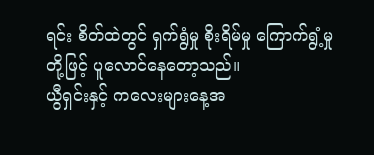ရင်း စိတ်ထဲတွင် ရှက်ရွံမှု စိုးရိမ်မှု ကြောက်ရွံ့မှုတို့ဖြင့် ပူလောင်နေတော့သည်။
ယွီရှင်းနှင့် ကလေးများနေ့အ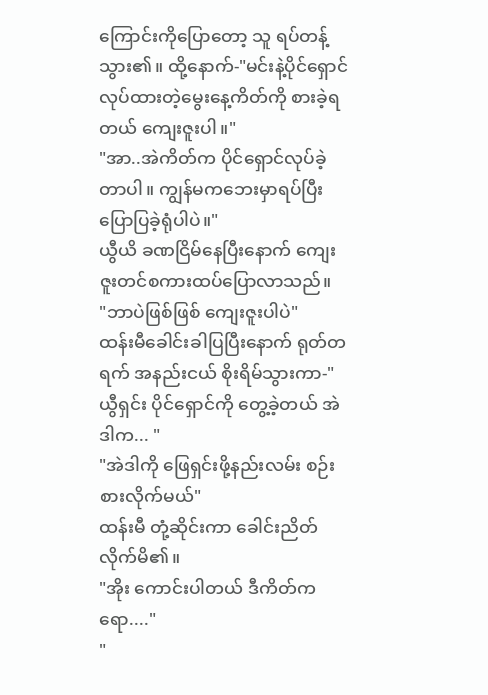ကြောင်းကိုပြောတော့ သူ ရပ်တန့်သွား၏။ ထို့နောက်-"မင်းနဲ့ပိုင်ရှောင် လုပ်ထားတဲ့မွေးနေ့ကိတ်ကို စားခဲ့ရတယ် ကျေးဇူးပါ။"
"အာ..အဲကိတ်က ပိုင်ရှောင်လုပ်ခဲ့တာပါ။ ကျွန်မကဘေးမှာရပ်ပြီးပြောပြခဲ့ရုံပါပဲ။"
ယွီယိ ခဏငြိမ်နေပြီးနောက် ကျေးဇူးတင်စကားထပ်ပြောလာသည်။
"ဘာပဲဖြစ်ဖြစ် ကျေးဇူးပါပဲ"
ထန်းမီခေါင်းခါပြပြီးနောက် ရုတ်တရက် အနည်းငယ် စိုးရိမ်သွားကာ-"ယွီရှင်း ပိုင်ရှောင်ကို တွေ့ခဲ့တယ် အဲဒါက... "
"အဲဒါကို ဖြေရှင်းဖို့နည်းလမ်း စဉ်းစားလိုက်မယ်"
ထန်းမီ တုံ့ဆိုင်းကာ ခေါင်းညိတ်လိုက်မိ၏။
"အိုး ကောင်းပါတယ် ဒီကိတ်ကရော...."
"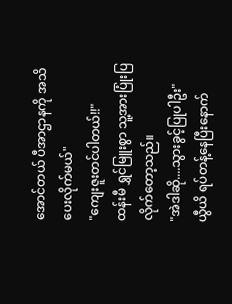အောင်တယ် ပီအာဌာနကို အသိပေးလိုက်မယ်"
"ကျေးဇူးတင်ပါတယ်!!"
ထန်းမီ ရွှင်မြူးစွာ သူ့အားပြုံးပြလိုက်တော့သည်။
"အဲဒါဆို....သွားခွင့်ပြုပါဦး"
ယွီယိ ရပ်တန့်နေပြီးနောက်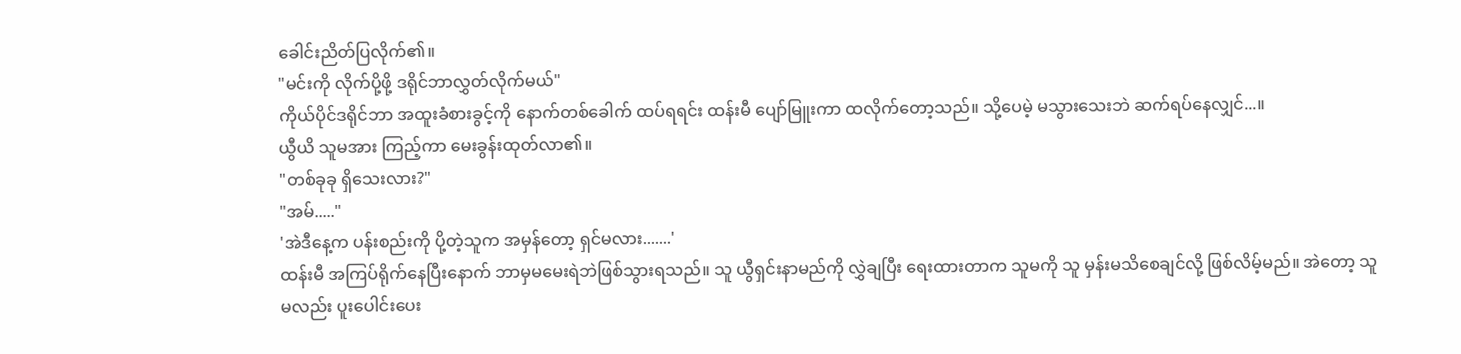ခေါင်းညိတ်ပြလိုက်၏။
"မင်းကို လိုက်ပို့ဖို့ ဒရိုင်ဘာလွှတ်လိုက်မယ်"
ကိုယ်ပိုင်ဒရိုင်ဘာ အထူးခံစားခွင့်ကို နောက်တစ်ခေါက် ထပ်ရရင်း ထန်းမီ ပျော်မြူးကာ ထလိုက်တော့သည်။ သို့ပေမဲ့ မသွားသေးဘဲ ဆက်ရပ်နေလျှင်...။
ယွီယိ သူမအား ကြည့်ကာ မေးခွန်းထုတ်လာ၏။
"တစ်ခုခု ရှိသေးလား?"
"အမ်....."
'အဲဒီနေ့က ပန်းစည်းကို ပို့တဲ့သူက အမှန်တော့ ရှင်မလား.......'
ထန်းမီ အကြပ်ရိုက်နေပြီးနောက် ဘာမှမမေးရဲဘဲဖြစ်သွားရသည်။ သူ ယွီရှင်းနာမည်ကို လွှဲချပြီး ရေးထားတာက သူမကို သူ မှန်းမသိစေချင်လို့ ဖြစ်လိမ့်မည်။ အဲတော့ သူမလည်း ပူးပေါင်းပေး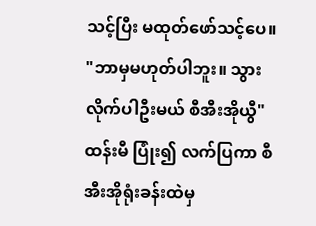သင့်ပြီး မထုတ်ဖော်သင့်ပေ။
"ဘာမှမဟုတ်ပါဘူး။ သွားလိုက်ပါဦးမယ် စီအီးအိုယွီ"
ထန်းမီ ပြုံး၍ လက်ပြကာ စီအီးအိုရုံးခန်းထဲမှ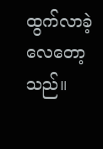ထွက်လာခဲ့လေတော့သည်။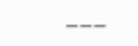___